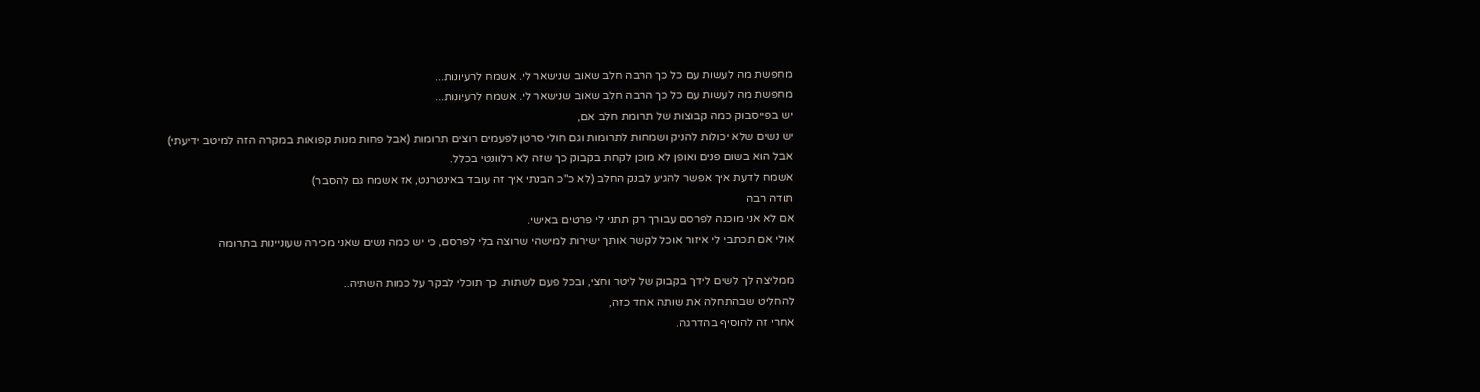מחפשת מה לעשות עם כל כך הרבה חלב שאוב שנישאר לי. אשמח לרעיונות...
מחפשת מה לעשות עם כל כך הרבה חלב שאוב שנישאר לי. אשמח לרעיונות...
יש בפייסבוק כמה קבוצות של תרומת חלב אם,
יש נשים שלא יכולות להניק ושמחות לתרומות וגם חולי סרטן לפעמים רוצים תרומות (אבל פחות מנות קפואות במקרה הזה למיטב ידיעתי)
אבל הוא בשום פנים ואופן לא מוכן לקחת בקבוק כך שזה לא רלוונטי בכלל.
אשמח לדעת איך אפשר להגיע לבנק החלב (לא כ"כ הבנתי איך זה עובד באינטרנט, אז אשמח גם להסבר)
תודה רבה
אם לא אני מוכנה לפרסם עבורך רק תתני לי פרטים באישי.
אולי אם תכתבי לי איזור אוכל לקשר אותך ישירות למישהי שרוצה בלי לפרסם, כי יש כמה נשים שאני מכירה שעוניינות בתרומה

ממליצה לך לשים לידך בקבוק של ליטר וחצי, ובכל פעם לשתות. כך תוכלי לבקר על כמות השתיה..
להחליט שבהתחלה את שותה אחד כזה,
אחרי זה להוסיף בהדרגה.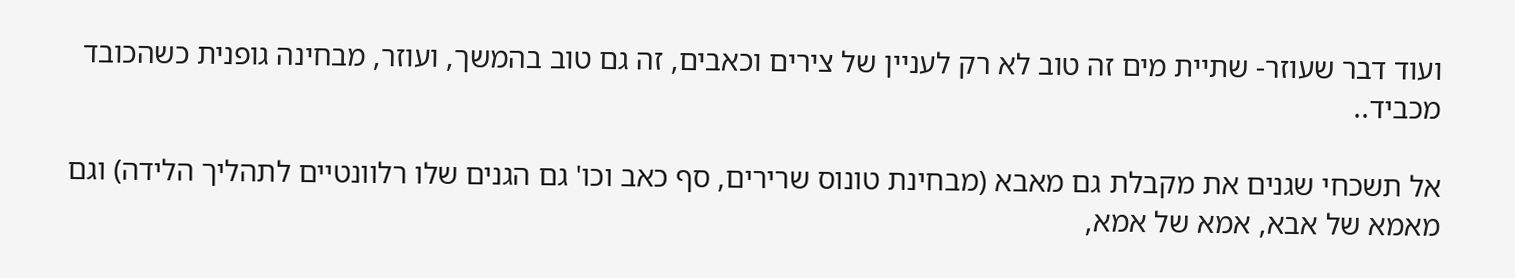ועוד דבר שעוזר- שתיית מים זה טוב לא רק לעניין של צירים וכאבים, זה גם טוב בהמשך, ועוזר, מבחינה גופנית כשהכובד מכביד..

אל תשכחי שגנים את מקבלת גם מאבא (מבחינת טונוס שרירים, סף כאב וכו' גם הגנים שלו רלוונטיים לתהליך הלידה) וגם מאמא של אבא, אמא של אמא,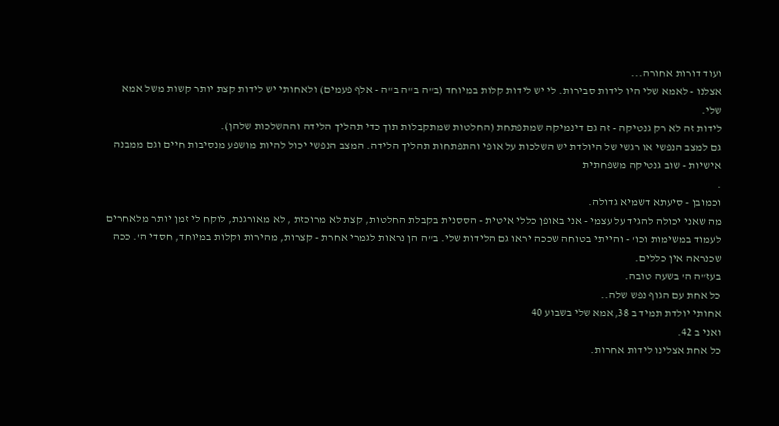ועוד דורות אחורה...
אצלנו - לאמא שלי היו לידות סבירות. לי יש לידות קלות במיוחד (ב"ה ב"ה ב"ה - אלף פעמים) ולאחותי יש לידות קצת יותר קשות משל אמא שלי.
לידות זה לא רק גנטיקה - זה גם דינמיקה שמתפתחת (החלטות שמתקבלות תוך כדי תהליך הלידה וההשלכות שלהן).
גם למצב הנפשי או רגשי של היולדת יש השלכות על אופי והתפתחות תהליך הלידה. המצב הנפשי יכול להיות מושפע מנסיבות חיים וגם ממבנה אישיות - שוב גנטיקה משפחתית
.
וכמובן - סיעתא דשמיא גדולה.
מה שאני יכולה להגיד על עצמי - אני באופן כללי איטית - הססנית בקבלת החלטות, קצת לא מרוכזת , לא מאורגנת, לוקח לי זמן יותר מלאחרים לעמוד במשימות וכו' - והייתי בטוחה שככה יראו גם הלידות שלי. ב"ה הן נראות לגמרי אחרת - קצרות, מהירות וקלות במיוחד, חסדי ה'. ככה שכנראה אין כללים.
בעז"ה ה' בשעה טובה.
כל אחת עם הגוף נפש שלה..
אחותי יולדת תמיד ב 38,אמא שלי בשבוע 40
ואני ב 42.
כל אחת אצלינו לידות אחרות.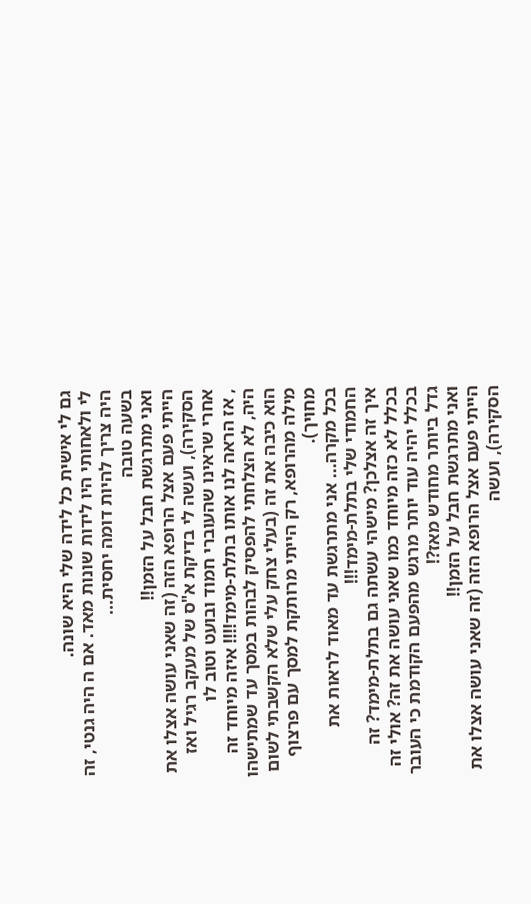גם לי אישית כל לידה שלי היא שונה.
לי ולאחותי היו לידות שונות מאד. אם ה היה גנטי, זה היה צריך להיות דומה יחסית...
בשעה טובה
ואני מתרגשת חבל על הזמן!!
הייתי פעם אצל הרופא הזה (זה שאני עושה אצלו את הסקירה), ועשה לי בדיקת א"ס של מעקב רגיל ואז אחרי שראינו שהעוברי חמוד ובועט וטוב לו
, אז הראה לנו אותו בתלת-מימד!!!! איזה מיוחד זה היה, לא הצלחתי להפסיק לבהות במסך עד שמתישהו הוא כיבה את זה (בעלי צחק עלי שלא הקשבתי לשום מילה מהרופא, רק הייתי מרותקת למסך עם פרצוף מחויך).
בכל מקרה... אני מתרגשת עד מאוד לראות את החמודי שלי בתלת-מימד!!!
איך זה אצלכן? מישהי עשתה גם בתלת-מימד? זה בכלל לא כזה מיוחד כמו שאני עושה את זה? אולי זה בכלל יהיה עוד יותר מרגש מהפעם הקודמת כי העובר גדל ביותר מחודש מאז?!
ואני מתרגשת חבל על הזמן!!
הייתי פעם אצל הרופא הזה (זה שאני עושה אצלו את הסקירה), ועשה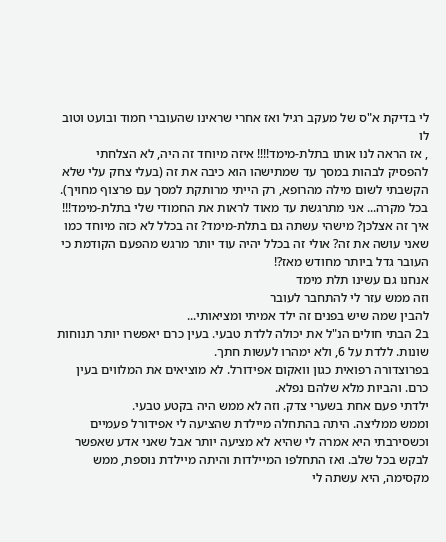לי בדיקת א"ס של מעקב רגיל ואז אחרי שראינו שהעוברי חמוד ובועט וטוב לו
, אז הראה לנו אותו בתלת-מימד!!!! איזה מיוחד זה היה, לא הצלחתי להפסיק לבהות במסך עד שמתישהו הוא כיבה את זה (בעלי צחק עלי שלא הקשבתי לשום מילה מהרופא, רק הייתי מרותקת למסך עם פרצוף מחויך).
בכל מקרה... אני מתרגשת עד מאוד לראות את החמודי שלי בתלת-מימד!!!
איך זה אצלכן? מישהי עשתה גם בתלת-מימד? זה בכלל לא כזה מיוחד כמו שאני עושה את זה? אולי זה בכלל יהיה עוד יותר מרגש מהפעם הקודמת כי העובר גדל ביותר מחודש מאז?!
אנחנו גם עשינו תלת מימד
וזה ממש עזר לי להתחבר לעובר
להבין שמה שיש בפנים זה ילד אמיתי ומציאותי...
ב2 הבתי חולים הנ"ל את יכולה ללדת טבעי. בעין כרם יאפשרו יותר תנוחות שונות. ללדת על 6, ולא ימהרו לעשות חתך.
בפרוצדורה רפואית כגון וואקום אפידורל. לא מוציאים את המלווים בעין כרם. והביות מלא שלהם נפלא.
ילדתי פעם אחת בשערי צדק. וזה לא ממש היה בקטע טבעי.
וממש ממליצה. היתה בהתחלה מיילדת שהציעה לי אפידורל פעמיים וכשסירבתי היא אמרה לי שהיא לא מציעה יותר אבל שאני אדע שאפשר לבקש בכל שלב. ואז התחלפו המיילדות והיתה מיילדת נוספת, ממש מקסימה, היא עשתה לי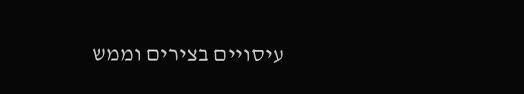עיסויים בצירים וממש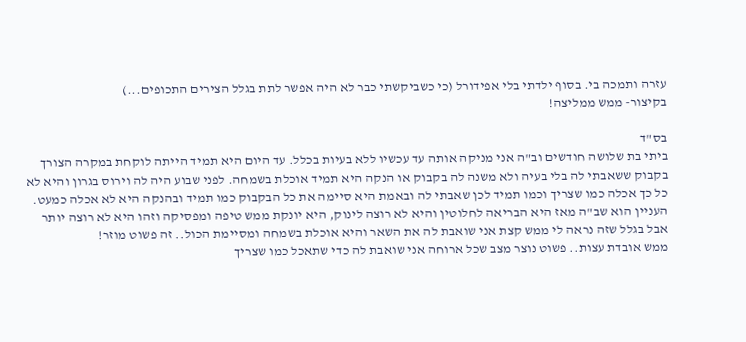עזרה ותמכה בי. בסוף ילדתי בלי אפידורל (כי כשביקשתי כבר לא היה אפשר לתת בגלל הצירים התכופים...)
בקיצור- ממש ממליצה!

בס"ד
ביתי בת שלושה חודשים וב"ה אני מניקה אותה עד עכשיו ללא בעיות בכלל. עד היום היא תמיד הייתה לוקחת במקרה הצורך בקבוק ששאבתי לה בלי בעיה ולא משנה לה בקבוק או הנקה היא תמיד אוכלת בשמחה. לפני שבוע היה לה וירוס בגרון והיא לא כל כך אכלה כמו שצריך וכמו תמיד לכן שאבתי לה ובאמת היא סיימה את כל הבקבוק כמו תמיד ובהנקה היא לא אכלה כמעט.
העניין הוא שב"ה מאז היא הבריאה לחלוטין והיא לא רוצה לינוק, היא יונקת ממש טיפה ומפסיקה וזהו היא לא רוצה יותר אבל בגלל שזה נראה לי ממש קצת אני שואבת לה את השאר והיא אוכלת בשמחה ומסיימת הכול.. זה פשוט מוזר!
ממש אובדת עצות.. פשוט נוצר מצב שכל ארוחה אני שואבת לה כדי שתאכל כמו שצריך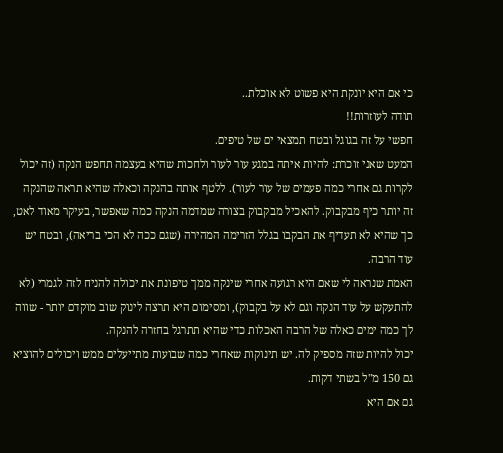כי אם היא יונקת היא פשוט לא אוכלת..
תודה לעוזרות!!
חפשי על זה בגוגל ובטח תמצאי ים של טיפים.
המעט שאני זוכרת: להיות איתה במגע עור לעור ולחכות שהיא בעצמה תחפש הנקה (זה יכול לקרות גם אחרי כמה פעמים של עור לעור). ללטף אותה בהנקה וכאלה שהיא תראה שהנקה זה יותר כיף מבקבוק. להאכיל מבקבוק בצורה שמדמה הנקה כמה שאפשר, בעיקר מאוד לאט, כך שהיא לא תעדיף את הבקבו בגלל הזרימה המהירה (שגם ככה לא הכי בריאה), ובטח יש עוד הרבה.
האמת שנראה לי שאם היא רגועה אחרי שינקה ממך טיפונת את יכולה להניח לזה לגמרי (לא להתעקש על עוד הנקה וגם לא על בקבוק), ומסימום היא תרצה לינוק שוב מוקדם יותר - שווה לך כמה ימים כאלה של הרבה האכלות כדי שהיא תתרגל בחזרה להנקה.
יכול להיות שזה מספיק לה. יש תינוקות שאחרי כמה שבועות מתייעלים ממש ויכולים להוציא גם 150 מ"ל בשתי דקות.
גם אם היא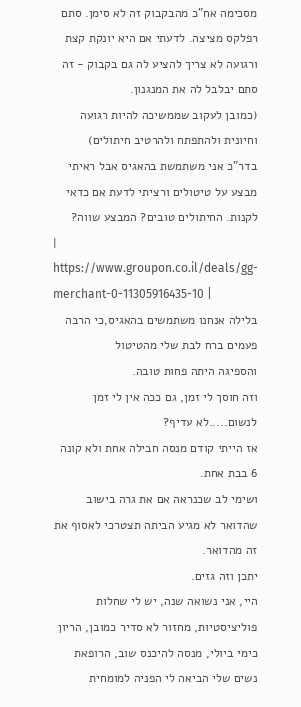מסכימה אח"כ מהבקבוק זה לא סימן. סתם רפלקס מציצה. לדעתי אם היא יונקת קצת ורגועה לא צריך להציע לה גם בקבוק - זה סתם יבלבל לה את המנגנון.
(כמובן לעקוב שממשיכה להיות רגועה וחיונית ולהתפתח ולהרטיב חיתולים)
בדר"כ אני משתמשת בהאגיס אבל ראיתי מבצע על טיטולים ורציתי לדעת אם כדאי לקנות. החיתולים טובים? המבצע שווה?
| https://www.groupon.co.il/deals/gg-merchant-0-11305916435-10 |
בלילה אנחנו משתמשים בהאגיס,כי הרבה פעמים ברח לבת שלי מהטיטול
והספיגה היתה פחות טובה.
וזה חוסך לי זמן, גם ככה אין לי זמן לנשום.....לא עדיף?
אז הייתי קודם מנסה חבילה אחת ולא קונה 6 בבת אחת.
ושימי לב שכנראה אם את גרה בישוב שהדואר לא מגיע הביתה תצטרכי לאסוף את זה מהדואר.
יתכן וזה גזים.
היי, אני נשואה שנה, יש לי שחלות פוליציסטיות, מחזור לא סדיר כמובן, הריון כימי ביולי, מנסה להיכנס שוב, הרופאת נשים שלי הביאה לי הפניה למומחית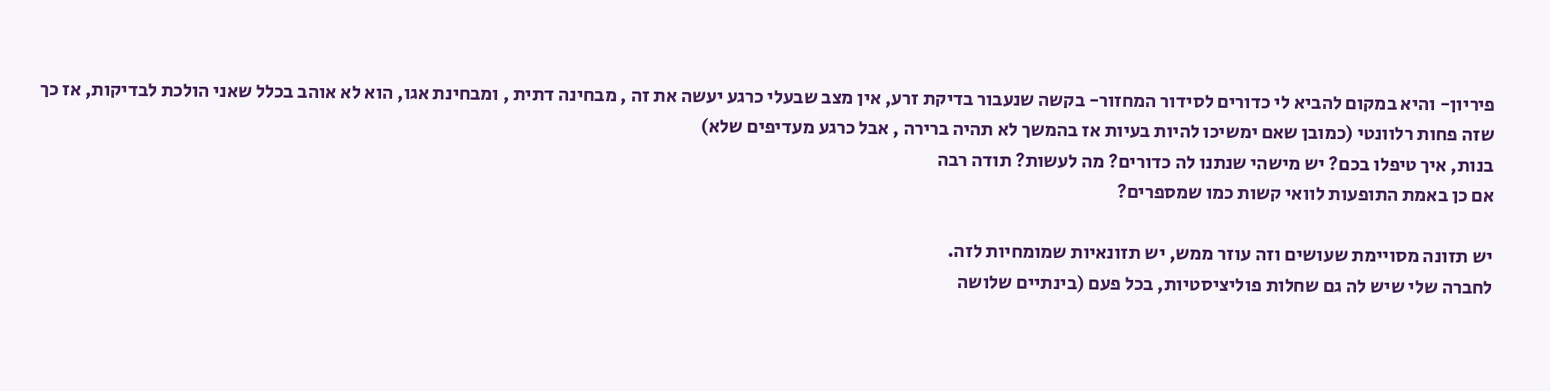פיריון- והיא במקום להביא לי כדורים לסידור המחזור- בקשה שנעבור בדיקת זרע, אין מצב שבעלי כרגע יעשה את זה , מבחינה דתית , ומבחינת אגו, הוא לא אוהב בכלל שאני הולכת לבדיקות, אז כך שזה פחות רלוונטי (כמובן שאם ימשיכו להיות בעיות אז בהמשך לא תהיה ברירה , אבל כרגע מעדיפים שלא)
בנות, איך טיפלו בכם? יש מישהי שנתנו לה כדורים? מה לעשות? תודה רבה
אם כן באמת התופעות לוואי קשות כמו שמספרים?

יש תזונה מסויימת שעושים וזה עוזר ממש, יש תזונאיות שמומחיות לזה.
לחברה שלי שיש לה גם שחלות פוליציסטיות, בכל פעם (בינתיים שלושה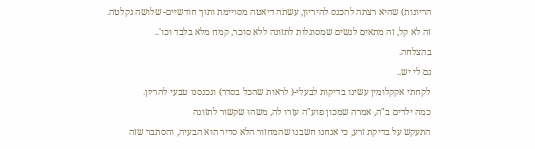הריונות) שהיא רצתה להכנס להיריון, עשתה דיאטה מסויימת ותוך חודשיים- שלושה נקלטה.
זה לא קל, זה מתאים לנשים שמסוגלות לתזונה ללא סוכר, קמח מלא בלבד וכו'..
בהצלחה.
גם לי יש..
לקחתי אקקלומין עשינו בדיקות לבעלי-( לראות שהכל בסדר) ונכנסנו טבעי להריון.
כמה ילדים ב"ה, אמרה שמכון פוע"ה עזרו לה, משהו שקשור לתזונה
התעקש על בדיקת זרע, כי אנחנו חשבנו שהמחזור הלא סדיר הוא הבעיה, והסתבר שזה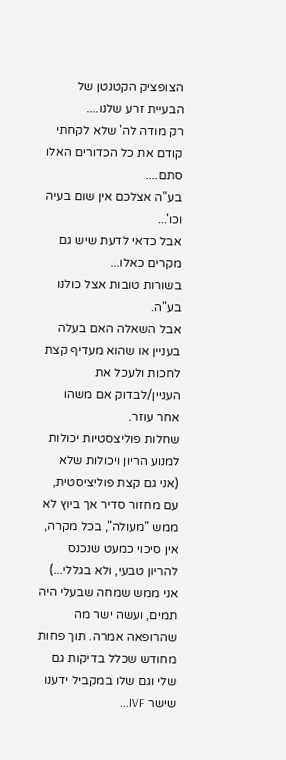הצופציק הקטנטן של הבעיית זרע שלנו....
רק מודה לה' שלא לקחתי קודם את כל הכדורים האלו סתם....
בע"ה אצלכם אין שום בעיה וכו'...
אבל כדאי לדעת שיש גם מקרים כאלו...
בשורות טובות אצל כולנו בע"ה.
אבל השאלה האם בעלה בעניין או שהוא מעדיף קצת לחכות ולעכל את העניין/לבדוק אם משהו אחר עוזר.
שחלות פוליצסטיות יכולות למנוע הריון ויכולות שלא (אני גם קצת פוליציסטית, עם מחזור סדיר אך ביוץ לא ממש "מעולה", בכל מקרה, אין סיכוי כמעט שנכנס להריון טבעי, ולא בגללי...)
אני ממש שמחה שבעלי היה תמים, ועשה ישר מה שהרופאה אמרה. תוך פחות מחודש שכלל בדיקות גם שלי וגם שלו במקביל ידענו שישר IVF...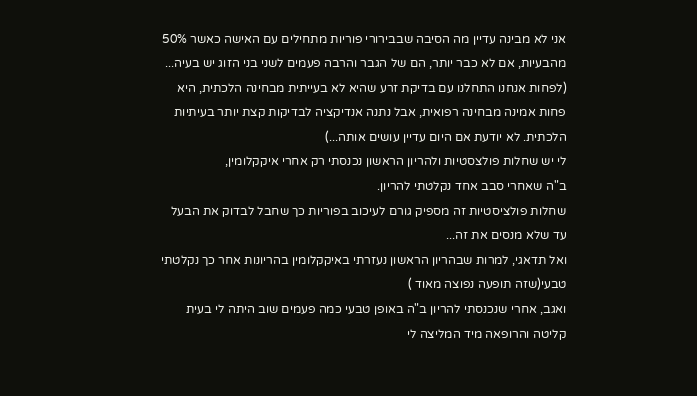אני לא מבינה עדיין מה הסיבה שבבירורי פוריות מתחילים עם האישה כאשר 50% מהבעיות, אם לא כבר יותר, הם של הגבר והרבה פעמים לשני בני הזוג יש בעיה... (לפחות אנחנו התחלנו עם בדיקת זרע שהיא לא בעייתית מבחינה הלכתית, היא פחות אמינה מבחינה רפואית, אבל נתנה אנדיקציה לבדיקות קצת יותר בעיתיות הלכתית. לא יודעת אם היום עדיין עושים אותה...)
לי יש שחלות פולצסטיות ולהריון הראשון נכנסתי רק אחרי איקקלומין,
ב"ה שאחרי סבב אחד נקלטתי להריון.
שחלות פולציסטיות זה מספיק גורם לעיכוב בפוריות כך שחבל לבדוק את הבעל עד שלא מנסים את זה...
ואל תדאגי, למרות שבהריון הראשון נעזרתי באיקקלומין בהריונות אחר כך נקלטתי טבעי(שזה תופעה נפוצה מאוד )
ואגב, אחרי שנכנסתי להריון ב"ה באופן טבעי כמה פעמים שוב היתה לי בעית קליטה והרופאה מיד המליצה לי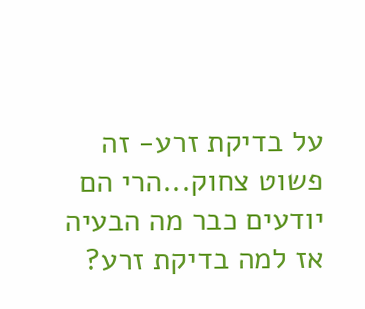על בדיקת זרע- זה פשוט צחוק...הרי הם יודעים כבר מה הבעיה אז למה בדיקת זרע?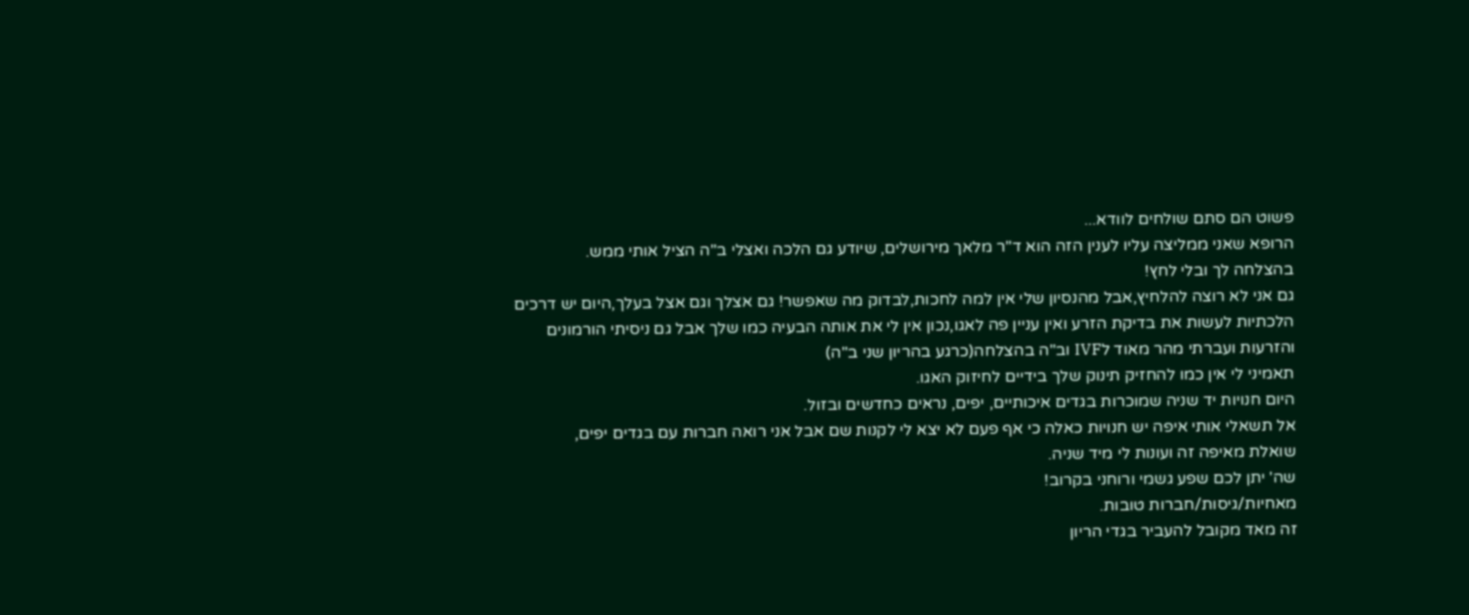פשוט הם סתם שולחים לוודא...
הרופא שאני ממליצה עליו לענין הזה הוא ד"ר מלאך מירושלים, שיודע גם הלכה ואצלי ב"ה הציל אותי ממש.
בהצלחה לך ובלי לחץ!
גם אני לא רוצה להלחיץ,אבל מהנסיון שלי אין למה לחכות,לבדוק מה שאפשר! גם אצלך וגם אצל בעלך,היום יש דרכים הלכתיות לעשות את בדיקת הזרע ואין עניין פה לאגו,נכון אין לי את אותה הבעיה כמו שלך אבל גם ניסיתי הורמונים והזרעות ועברתי מהר מאוד לIVF וב"ה בהצלחה(כרגע בהריון שני ב"ה)
תאמיני לי אין כמו להחזיק תינוק שלך בידיים לחיזוק האגו.
היום חנויות יד שניה שמוכרות בגדים איכותיים, יפים, נראים כחדשים ובזול.
אל תשאלי אותי איפה יש חנויות כאלה כי אף פעם לא יצא לי לקנות שם אבל אני רואה חברות עם בגדים יפים,
שואלת מאיפה זה ועונות לי מיד שניה.
שה' יתן לכם שפע גשמי ורוחני בקרוב!
מאחיות/גיסות/חברות טובות.
זה מאד מקובל להעביר בגדי הריון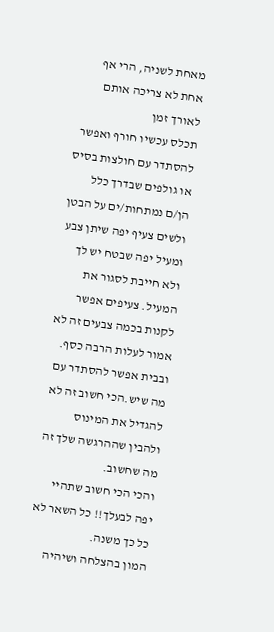מאחת לשניה, הרי אף אחת לא צריכה אותם לאורך זמן
תכלס עכשיו חורף ואפשר להסתדר עם חולצות בסיס או גולפים שבדרך כלל הן/ם נמתחות/ים על הבטן ולשים צעיף יפה שיתן צבע ומעיל יפה שבטח יש לך ולא חייבת לסגור את המעיל. צעיפים אפשר לקנות בכמה צבעים זה לא אמור לעלות הרבה כסף. ובבית אפשר להסתדר עם מה שיש.הכי חשוב זה לא להגדיל את המינוס ולהבין שההרגשה שלך זה מה שחשוב.
והכי הכי חשוב שתהיי יפה לבעלך!! כל השאר לא כל כך משנה.
המון בהצלחה ושיהיה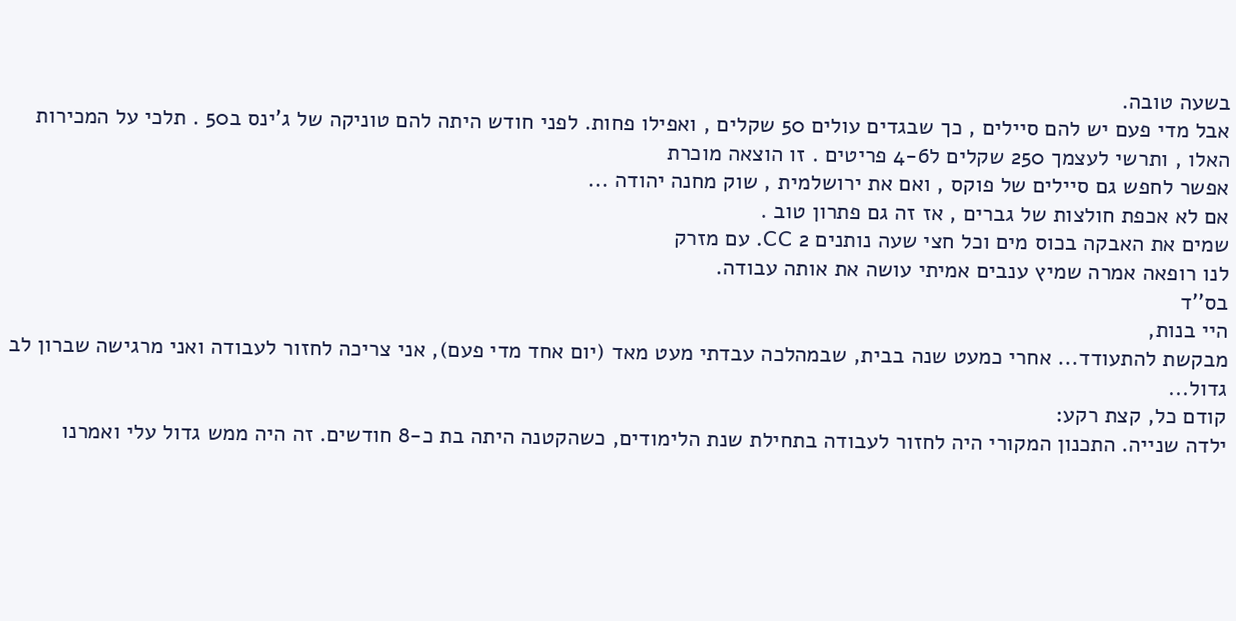בשעה טובה.
אבל מדי פעם יש להם סיילים , כך שבגדים עולים 50 שקלים , ואפילו פחות. לפני חודש היתה להם טוניקה של ג'ינס ב50 . תלכי על המכירות האלו , ותרשי לעצמך 250 שקלים ל4-6 פריטים . זו הוצאה מוכרת
אפשר לחפש גם סיילים של פוקס , ואם את ירושלמית , שוק מחנה יהודה ...
אם לא אכפת חולצות של גברים , אז זה גם פתרון טוב .
שמים את האבקה בכוס מים וכל חצי שעה נותנים 2 CC. עם מזרק
לנו רופאה אמרה שמיץ ענבים אמיתי עושה את אותה עבודה.
בס''ד
היי בנות,
מבקשת להתעודד... אחרי כמעט שנה בבית, שבמהלכה עבדתי מעט מאד (יום אחד מדי פעם), אני צריכה לחזור לעבודה ואני מרגישה שברון לב גדול...
קודם כל, קצת רקע:
ילדה שנייה. התכנון המקורי היה לחזור לעבודה בתחילת שנת הלימודים, כשהקטנה היתה בת כ-8 חודשים. זה היה ממש גדול עלי ואמרנו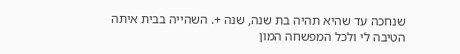שנחכה עד שהיא תהיה בת שנה, שנה +. השהייה בבית איתה הטיבה לי ולכל המפשחה המון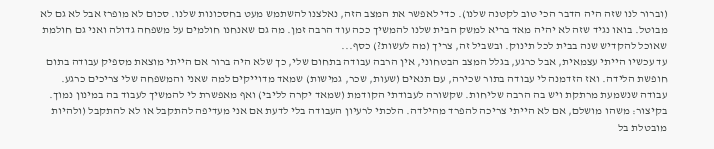(וברור לנו שזה היה הדבר הכי טוב לקטנה שלנו). כדי לאפשר את המצב הזה, נאלצנו להשתמש מעט בחסכונות שלנו. סכום לא מופרז אבל לא גם לא מבוטל. בואו נגיד שזה לא יהיה מאד בריא למשק הבית שלנו להמשיך ככה עוד הרבה זמן. מה גם שאנחנו חולמים על משפחה גדולה ואני גם חולמת שאוכל להקדיש שנה בבית לכל תינוק. ובשביל זה, צריך (מה לעשות?) כסף...
עד עכשיו הייתי עצמאית, אבל כרגע, בגלל המצב הבטחוני, אין הרבה עבודה בתחום שלי, כך שלא היה ברור אם הייתי מוצאת מספיק עבודה בתום חופשת הלידה. ואז הזדמנה לי עבודה בתור שכירה, עם תנאים (שעות, שכר, גמישות) שמאד מדוייקים למה שאני והמשפחה שלי צריכים כרגע. עבודה שנשמעת מרתקת ויש בה הרבה שליחות. שקשורה לעבודתי הקודמת (שמאד יקרה לליבי) ואף מאפשרת לי להמשיך לעבוד בה במינון נמוך. בקיצור: משהו מושלם, אם לא הייתי צריכה להפרד מהילדה. הלכתי לרעיון העבודה בלי לדעת אם אני מעדיפה להתקבל או לא להתקבל (ולהיות מובטלת בל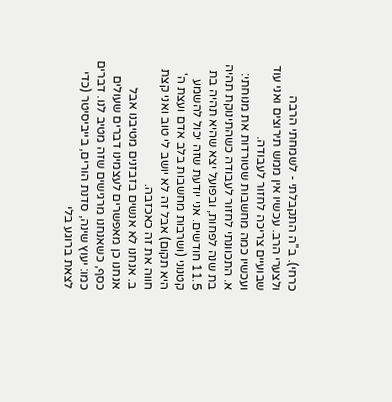כרחי). ב''ה התקבלתי - לשמחתי הרבה ולצערי הרב. עכשיו אין ממש תירוצים ואני עוד שבועיים צריכה לחזור לעבודה.
ועכשיו כמה מחשבות שטורדות את מנוחתי:
א. התכוונתי לחזור לעבודה כשהתינוקת תהיה בת שנה לפחות, ובפועל יצא שהיא תהיה בת 11.5 חודשים. אני יודעת שזה יכול להשמע קטנוני (ושרבות מחשבות בלב אדם ועצת ה' היא תקום) אבל זה לא יושב לי טוב ואני קצת חווה את זה כאכזבה.
ב. אנחנו לא אנשים בזבזנים מטיבנו אבל אנחנו כן מאפשרים לעצמינו דברים שעולים כסף, כשאנחנו מרגישים שזה מטיב לנו. דברים כמו: יעוץ שינה, סדנת הורים, בייביסיטר (כדי לצאת ברוגע בלי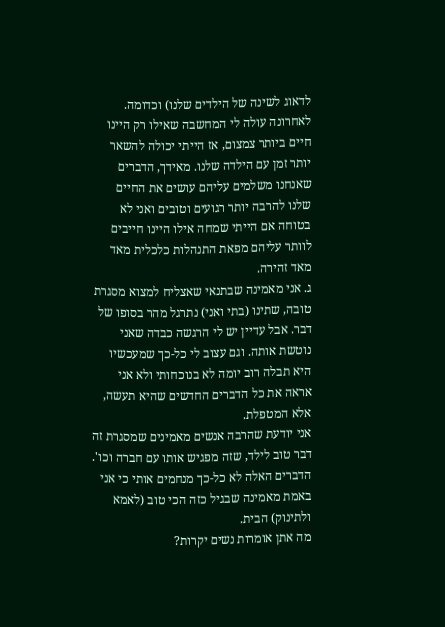לדאוג לשינה של הילדים שלנו) וכדומה. לאחרונה עולה לי המחשבה שאילו רק היינו חיים ביותר צמצום, אז הייתי יכולה להשאר יותר זמן עם הילדה שלנו. מאידך, הדברים שאנחנו משלמים עליהם עושים את החיים שלנו להרבה יותר רגועים וטובים ואני לא בטוחה אם הייתי שמחה אילו היינו חייבים לוותר עליהם מפאת התנהלות כלכלית מאד מאד זהירה.
ג. אני מאמינה שבתנאי שאצליח למצוא מסגרת טובה, שתינו (בתי ואני) נתרגל מהר בסופו של דבר. אבל עדיין יש לי הרגשה כבדה שאני נוטשת אותה. וגם עצוב לי כל-כך שמעכשיו היא תבלה רוב יומה לא בנוכחותי ולא אני אראה את כל הדברים החדשים שהיא תעשה, אלא המטפלת.
אני יודעת שהרבה אנשים מאמינים שמסגרת זה דבר טוב לילד, שזה מפגיש אותו עם חברה וכו'. הדברים האלה לא כל-כך מנחמים אותי כי אני באמת מאמינה שבגיל כזה הכי טוב (לאמא ולתינוק) הבית.
מה אתן אומרות נשים יקרות?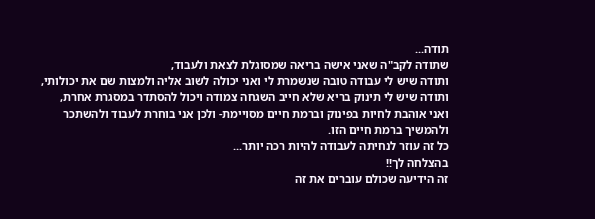תודה...
שתודה לקב"ה שאני אישה בריאה שמסוגלת לצאת ולעבוד,
ותודה שיש לי עבודה טובה שנשמרת לי ואני יכולה לשוב אליה ולמצות שם את יכולותי,
ותודה שיש לי תינוק בריא שלא חייב השגחה צמודה ויכול להסתדר במסגרת אחרת,
ואני אוהבת לחיות בפינוק וברמת חיים מסויימת- ולכן אני בוחרת לעבוד ולהשתכר ולהמשיך ברמת חיים הזו.
כל זה עוזר לנחיתה לעבודה להיות רכה יותר...
בהצלחה לך!!
זה הידיעה שכולם עוברים את זה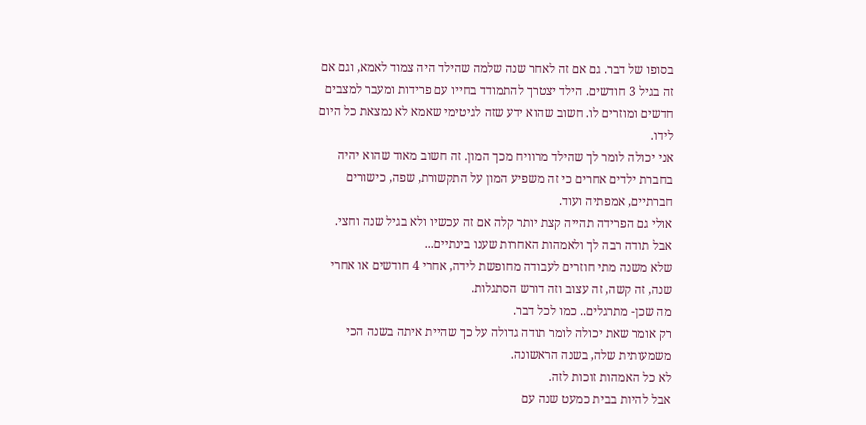בסופו של דבר. גם אם זה לאחר שנה שלמה שהילד היה צמוד לאמא, וגם אם זה בגיל 3 חודשים. הילד יצטרך להתמודד בחייו עם פרידות ומעבר למצבים חדשים ומוזרים לו. חשוב שהוא ידע שזה לגיטימי שאמא לא נמצאת כל היום לידו.
אני יכולה לומר לך שהילד מרוויח מכך המון. זה חשוב מאוד שהוא יהיה בחברת ילדים אחרים כי זה משפיע המון על התקשורת, שפה, כישורים חברתיים, אמפתיה ועוד.
אולי גם הפרידה תהייה קצת יותר קלה אם זה עכשיו ולא בגיל שנה וחצי.
אבל תודה רבה לך ולאמהות האחרות שענו בינתיים...
שלא משנה מתי חוזרים לעבודה מחופשת לידה, אחרי 4 חודשים או אחרי שנה, זה קשה, זה עצוב וזה דורש הסתגלות.
מה שכן- מתרגלים.. כמו לכל דבר.
רק אומר שאת יכולה לומר תודה גדולה על כך שהיית איתה בשנה הכי משמעותית שלה, בשנה הראשונה.
לא כל האמהות זוכות לזה.
אבל להיות בבית כמעט שנה עם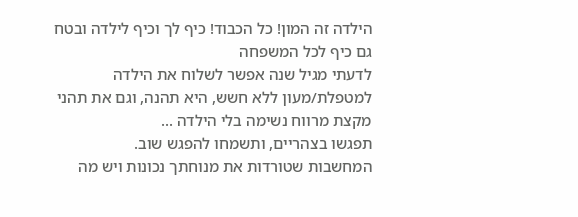הילדה זה המון! כל הכבוד! כיף לך וכיף לילדה ובטח גם כיף לכל המשפחה
לדעתי מגיל שנה אפשר לשלוח את הילדה למטפלת/מעון ללא חשש, היא תהנה, וגם את תהני מקצת מרווח נשימה בלי הילדה ...
תפגשו בצהריים, ותשמחו להפגש שוב.
המחשבות שטורדות את מנוחתך נכונות ויש מה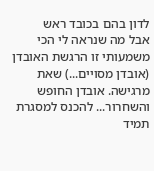לדון בהם בכובד ראש
אבל מה שנראה לי הכי משמעותי זו הרגשת האובדן (אובדן מסויים...) שאת מרגישה. אובדן החופש והשחרור... להכנס למסגרת תמיד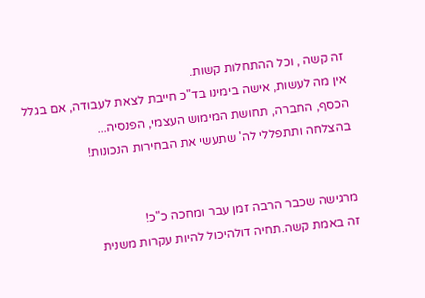זה קשה , וכל ההתחלות קשות.
אין מה לעשות, אישה בימינו בד"כ חייבת לצאת לעבודה, אם בגלל הכסף, החברה, תחושת המימוש העצמי, הפנסיה...
בהצלחה ותתפללי לה' שתעשי את הבחירות הנכונות!


מרגישה שכבר הרבה זמן עבר ומחכה כ"כ!
זה באמת קשה.תחיה דולהיכול להיות עקרות משנית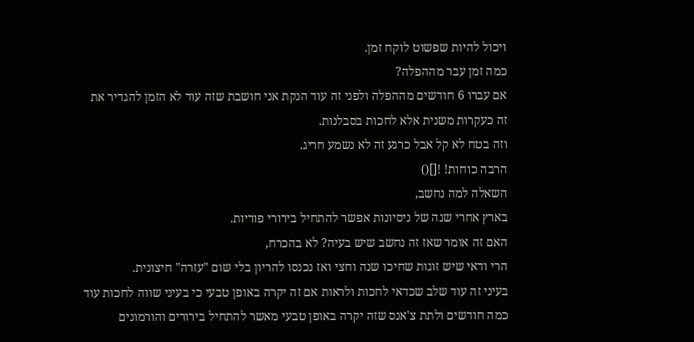ויכול להיות שפשוט לוקח זמן.
כמה זמן עבר מההפלה?
אם עברו 6 חודשים מההפלה ולפני זה עוד הנקת אני חושבת שזה עוד לא הזמן להגדיר את זה כעקרות משנית אלא לחכות בסבלנות.
וזה בטח לא קל אבל כרגע זה לא נשמע חריג.
הרבה כוחות! ![]()
השאלה למה נחשב,
בארץ אחרי שנה של ניסיונות אפשר להתחיל בירורי פוריות.
האם זה אומר שאז זה נחשב שיש בעיה? לא בהכרח,
הרי ודאי שיש זוגות שחיכו שנה וחצי ואז נכנסו להריון בלי שום "עזרה" חיצונית.
בעיני זה עוד שלב שכדאי לחכות ולראות אם זה יקרה באופן טבעי כי בעיני שווה לחכות עוד כמה חודשים ולתת צ'אנס שזה יקרה באופן טבעי מאשר להתחיל בירורים והורמונים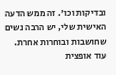ובדיקות וכו'. זה ממש הדעה האישית שלי, יש הרבה נשים שחושבות ובוחרות אחרת.
עוד אופצית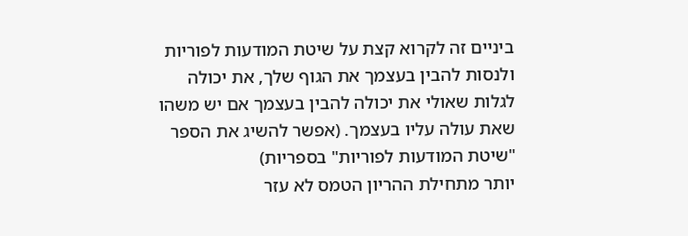ביניים זה לקרוא קצת על שיטת המודעות לפוריות ולנסות להבין בעצמך את הגוף שלך, את יכולה לגלות שאולי את יכולה להבין בעצמך אם יש משהו שאת עולה עליו בעצמך. (אפשר להשיג את הספר "שיטת המודעות לפוריות" בספריות)
יותר מתחילת ההריון הטמס לא עזר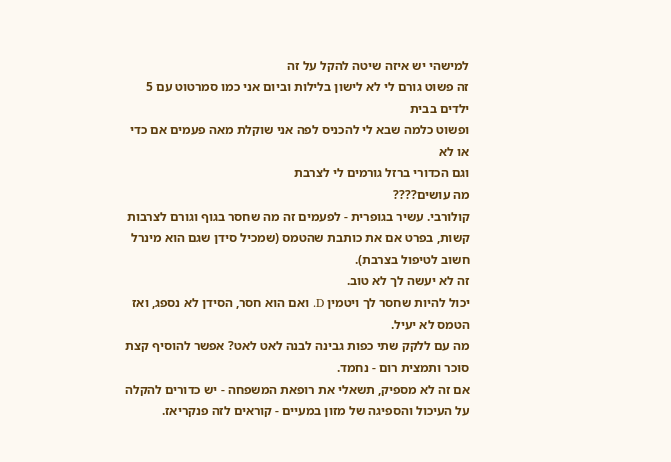למישהי יש איזה שיטה להקל על זה
זה פשוט גורם לי לא לישון בלילות וביום אני כמו סמרטוט עם 5 ילדים בבית
ופשוט כלמה שבא לי להכניס לפה אני שוקלת מאה פעמים אם כדי או לא
וגם הכדורי ברזל גורמים לי לצרבת
מה עושים????
קולורבי. עשיר בגופרית - לפעמים זה מה שחסר בגוף וגורם לצרבות קשות, בפרט אם את כותבת שהטמס (שמכיל סידן שגם הוא מינרל חשוב לטיפול בצרבת).
זה לא יעשה לך לא טוב.
יכול להיות שחסר לך ויטמין D. ואם הוא חסר, הסידן לא נספג, ואז הטמס לא יעיל.
מה עם ללקק שתי כפות גבינה לבנה לאט לאט? אפשר להוסיף קצת סוכר ותמצית רום - נחמד.
אם זה לא מספיק, תשאלי את רופאת המשפחה - יש כדורים להקלה על העיכול והספיגה של מזון במעיים - קוראים לזה פנקריאז.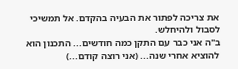את צריכה לפתור את הבעיה בהקדם. אל תמשיכי לסבול ולהיחלש.
ב"ה אני כבר עם התקן כמה חודשים... התכנון הוא להוציא אחרי שנה... (אני רוצה קודם...)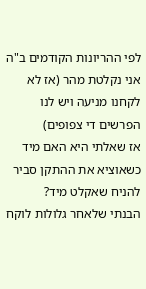לפי ההריונות הקודמים ב"ה אני נקלטת מהר (אז לא לקחנו מניעה ויש לנו הפרשים די צפופים)
אז שאלתי היא האם מיד כשאוציא את ההתקן סביר להניח שאקלט מיד?
הבנתי שלאחר גלולות לוקח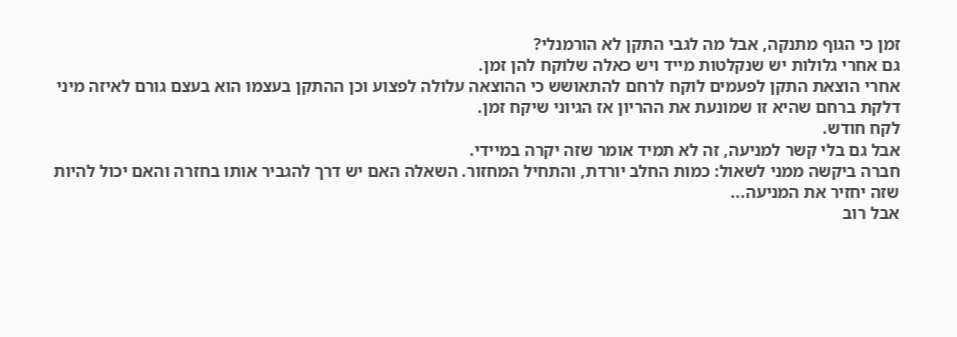זמן כי הגוף מתנקה, אבל מה לגבי התקן לא הורמנלי?
גם אחרי גלולות יש שנקלטות מייד ויש כאלה שלוקח להן זמן.
אחרי הוצאת התקן לפעמים לוקח לרחם להתאושש כי ההוצאה עלולה לפצוע וכן ההתקן בעצמו הוא בעצם גורם לאיזה מיני דלקת ברחם שהיא זו שמונעת את ההריון אז הגיוני שיקח זמן.
לקח חודש.
אבל גם בלי קשר למניעה, זה לא תמיד אומר שזה יקרה במיידי.
חברה ביקשה ממני לשאול: כמות החלב יורדת, והתחיל המחזור. השאלה האם יש דרך להגביר אותו בחזרה והאם יכול להיות שזה יחזיר את המניעה...
אבל רוב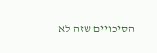הסיכויים שזה לא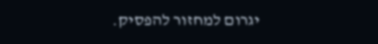יגרום למחזור להפסיק.